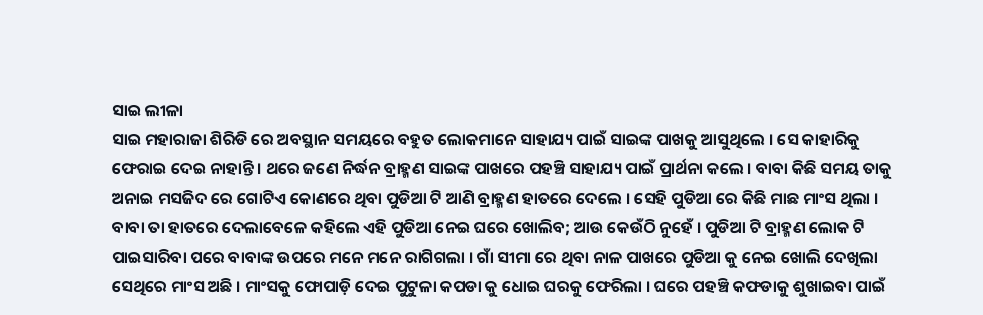ସାଇ ଲୀଳା
ସାଇ ମହାରାଜା ଶିରିଡି ରେ ଅବସ୍ଥାନ ସମୟରେ ବହୁତ ଲୋକମାନେ ସାହାଯ୍ୟ ପାଇଁ ସାଇଙ୍କ ପାଖକୁ ଆସୁଥିଲେ । ସେ କାହାରିକୁ ଫେରାଇ ଦେଇ ନାହାନ୍ତି । ଥରେ ଜଣେ ନିର୍ଦ୍ଧନ ବ୍ରାହ୍ମଣ ସାଇଙ୍କ ପାଖରେ ପହଞ୍ଚି ସାହାଯ୍ୟ ପାଇଁ ପ୍ରାର୍ଥନା କଲେ । ବାବା କିଛି ସମୟ ତାକୁ ଅନାଇ ମସଜିଦ ରେ ଗୋଟିଏ କୋଣରେ ଥିବା ପୁଡିଆ ଟି ଆଣି ବ୍ରାହ୍ମଣ ହାତରେ ଦେଲେ । ସେହି ପୁଡିଆ ରେ କିଛି ମାଛ ମାଂସ ଥିଲା । ବାବା ତା ହାତରେ ଦେଲାବେଳେ କହିଲେ ଏହି ପୁଡିଆ ନେଇ ଘରେ ଖୋଲିବ; ଆଉ କେଉଁଠି ନୁହେଁ । ପୁଡିଆ ଟି ବ୍ରାହ୍ମଣ ଲୋକ ଟି ପାଇସାରିବା ପରେ ବାବାଙ୍କ ଉପରେ ମନେ ମନେ ରାଗିଗଲା । ଗାଁ ସୀମା ରେ ଥିବା ନାଳ ପାଖରେ ପୁଡିଆ କୁ ନେଇ ଖୋଲି ଦେଖିଲା ସେଥିରେ ମାଂସ ଅଛି । ମାଂସକୁ ଫୋପାଡ଼ି ଦେଇ ପୁଟୁଳା କପଡା କୁ ଧୋଇ ଘରକୁ ଫେରିଲା । ଘରେ ପହଞ୍ଚି କଫଡାକୁ ଶୁଖାଇବା ପାଇଁ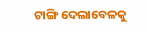ଟାଙ୍ଗି ଦେଲାବେଳକୁ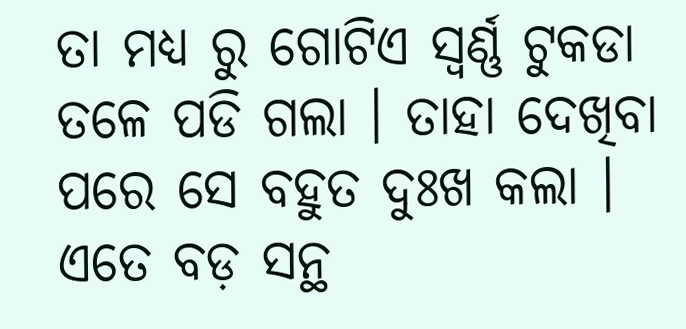ତା ମଧ୍ୟ ରୁ ଗୋଟିଏ ସ୍ୱର୍ଣ୍ଣ ଟୁକଡା ତଳେ ପଡି ଗଲା । ତାହା ଦେଖିବା ପରେ ସେ ବହୁତ ଦୁଃଖ କଲା । ଏତେ ବଡ଼ ସନ୍ଥ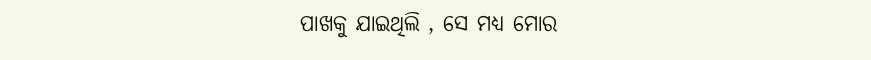ପାଖକୁ ଯାଇଥିଲି , ସେ ମଧ୍ୟ ମୋର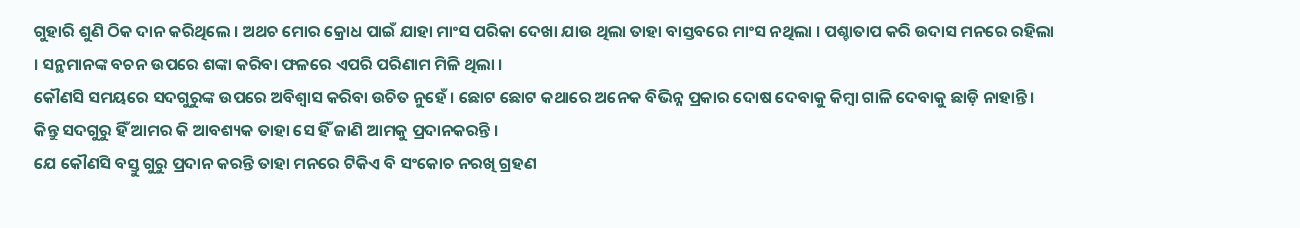ଗୁହାରି ଶୁଣି ଠିକ ଦାନ କରିଥିଲେ । ଅଥଚ ମୋର କ୍ରୋଧ ପାଇଁ ଯାହା ମାଂସ ପରିକା ଦେଖା ଯାଉ ଥିଲା ତାହା ବାସ୍ତବରେ ମାଂସ ନଥିଲା । ପଶ୍ଚାତାପ କରି ଉଦାସ ମନରେ ରହିଲା । ସନ୍ଥମାନଙ୍କ ବଚନ ଉପରେ ଶଙ୍କା କରିବା ଫଳରେ ଏପରି ପରିଣାମ ମିଳି ଥିଲା ।
କୌଣସି ସମୟରେ ସଦଗୁରୁଙ୍କ ଉପରେ ଅବିଶ୍ୱାସ କରିବା ଉଚିତ ନୁହେଁ । ଛୋଟ ଛୋଟ କଥାରେ ଅନେକ ବିଭିନ୍ନ ପ୍ରକାର ଦୋଷ ଦେବାକୁ କିମ୍ବା ଗାଳି ଦେବାକୁ ଛାଡ଼ି ନାହାନ୍ତି । କିନ୍ତୁ ସଦଗୁରୁ ହିଁ ଆମର କି ଆବଶ୍ୟକ ତାହା ସେ ହିଁ ଜାଣି ଆମକୁ ପ୍ରଦାନକରନ୍ତି ।
ଯେ କୌଣସି ବସ୍ତୁ ଗୁରୁ ପ୍ରଦାନ କରନ୍ତି ତାହା ମନରେ ଟିକିଏ ବି ସଂକୋଚ ନରଖି ଗ୍ରହଣ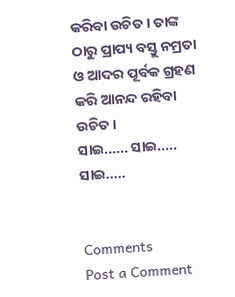କରିବା ଉଚିତ । ତାଙ୍କ ଠାରୁ ପ୍ରାପ୍ୟ ବସ୍ତୁ ନମ୍ରତା ଓ ଆଦର ପୂର୍ବକ ଗ୍ରହଣ କରି ଆନନ୍ଦ ରହିବା ଉଚିତ ।
ସାଇ...... ସାଇ..... ସାଇ.....


Comments
Post a Comment